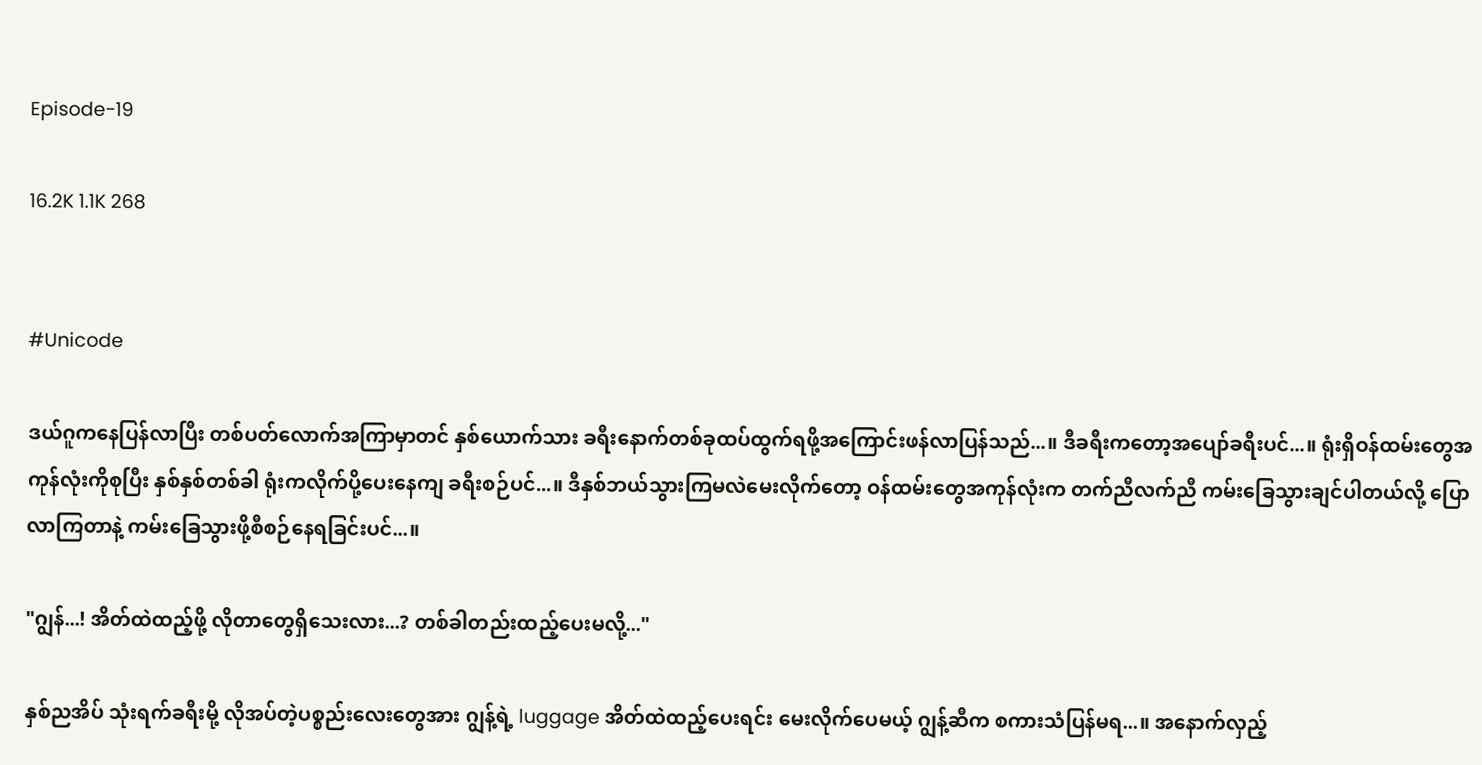Episode-19

16.2K 1.1K 268


#Unicode

ဒယ်ဂူကနေပြန်လာပြီး တစ်ပတ်လောက်အကြာမှာတင် နှစ်ယောက်သား ခရီးနောက်တစ်ခုထပ်ထွက်ရဖို့အကြောင်းဖန်လာပြန်သည်...။ ဒီခရီးကတော့အပျော်ခရီးပင်...။ ရုံးရှိဝန်ထမ်းတွေအကုန်လုံးကိုစုပြီး နှစ်နှစ်တစ်ခါ ရုံးကလိုက်ပို့ပေးနေကျ ခရီးစဉ်ပင်...။ ဒီနှစ်ဘယ်သွားကြမလဲမေးလိုက်တော့ ဝန်ထမ်းတွေအကုန်လုံးက တက်ညီလက်ညီ ကမ်းခြေသွားချင်ပါတယ်လို့ ပြောလာကြတာနဲ့ ကမ်းခြေသွားဖို့စီစဉ်နေရခြင်းပင်...။

"ဂျွန်...! အိတ်ထဲထည့်ဖို့ လိုတာတွေရှိသေးလား...? တစ်ခါတည်းထည့်ပေးမလို့..."

နှစ်ညအိပ် သုံးရက်ခရီးမို့ လိုအပ်တဲ့ပစ္စည်းလေးတွေအား ဂျွန့်ရဲ့ luggage အိတ်ထဲထည့်ပေးရင်း မေးလိုက်ပေမယ့် ဂျွန့်ဆီက စကားသံပြန်မရ...။ အနောက်လှည့်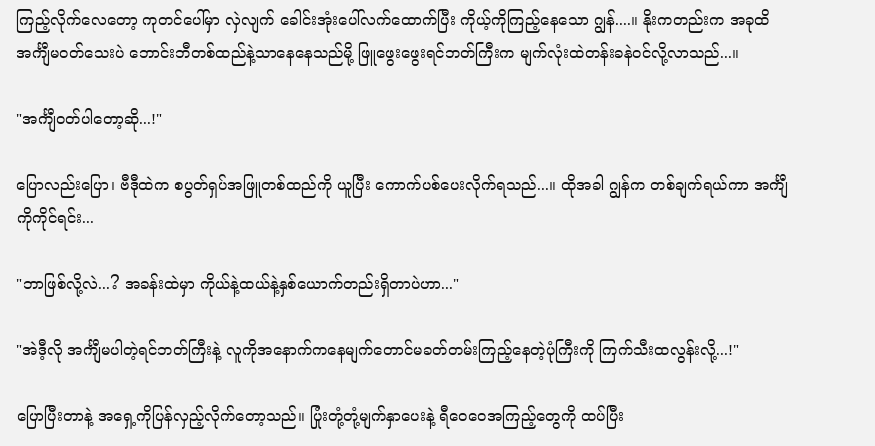ကြည့်လိုက်လေတော့ ကုတင်ပေါ်မှာ လှဲလျက် ခေါင်းအုံးပေါ်လက်ထောက်ပြီး ကိုယ့်ကိုကြည့်နေသော ဂျွန်....။ နိုးကတည်းက အခုထိအင်္ကျီမဝတ်သေးပဲ ဘောင်းဘီတစ်ထည်နဲ့သာနေနေသည်မို့ ဖြူဖွေးဖွေးရင်ဘတ်ကြီးက မျက်လုံးထဲတန်းခနဲဝင်လို့လာသည်...။

"အင်္ကျီဝတ်ပါတော့ဆို...!"

ပြောလည်းပြော၊ ဗီဒီုထဲက စပွတ်ရှပ်အဖြူတစ်ထည်ကို ယူပြီး ကောက်ပစ်ပေးလိုက်ရသည်...။ ထိုအခါ ဂျွန်က တစ်ချက်ရယ်ကာ အင်္ကျီကိုကိုင်ရင်း...

"ဘာဖြစ်လို့လဲ...? အခန်းထဲမှာ ကိုယ်နဲ့ထယ်နဲ့နှစ်ယောက်တည်းရှိတာပဲဟာ..."

"အဲဒီ့လို အင်္ကျီမပါတဲ့ရင်ဘတ်ကြီးနဲ့ လူကိုအနောက်ကနေမျက်တောင်မခတ်တမ်းကြည့်နေတဲ့ပုံကြီးကို ကြက်သီးထလွန်းလို့...!"

ပြောပြီးတာနဲ့ အရှေ့ကိုပြန်လှည့်လိုက်တော့သည်။ ပြုံးတုံ့တုံ့မျက်နှာပေးနဲ့ ရီဝေဝေအကြည့်တွေကို ထပ်ပြီး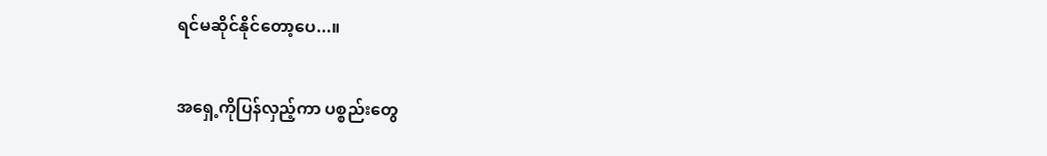ရင်မဆိုင်နိုင်တော့ပေ...။

အရှေ့ကိုပြန်လှည့်ကာ ပစ္စည်းတွေ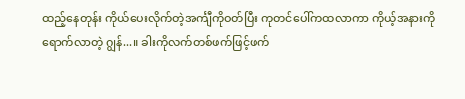ထည့်နေတုန်း ကိုယ်ပေးလိုက်တဲ့အင်္ကျီကိုဝတ်ပြီး ကုတင်ပေါ်ကထလာကာ ကိုယ့်အနားကိုရောက်လာတဲ့ ဂျွန်...။ ခါးကိုလက်တစ်ဖက်ဖြင့်ဖက်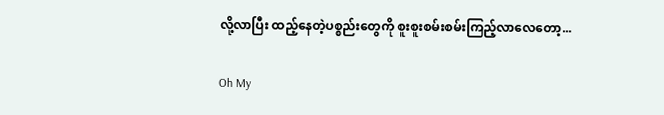လို့လာပြီး ထည့်နေတဲ့ပစ္စည်းတွေကို စူးစူးစမ်းစမ်းကြည့်လာလေတော့...

Oh My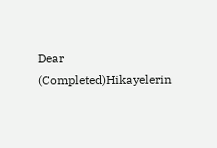Dear (Completed)Hikayelerin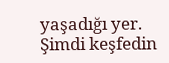yaşadığı yer. Şimdi keşfedin